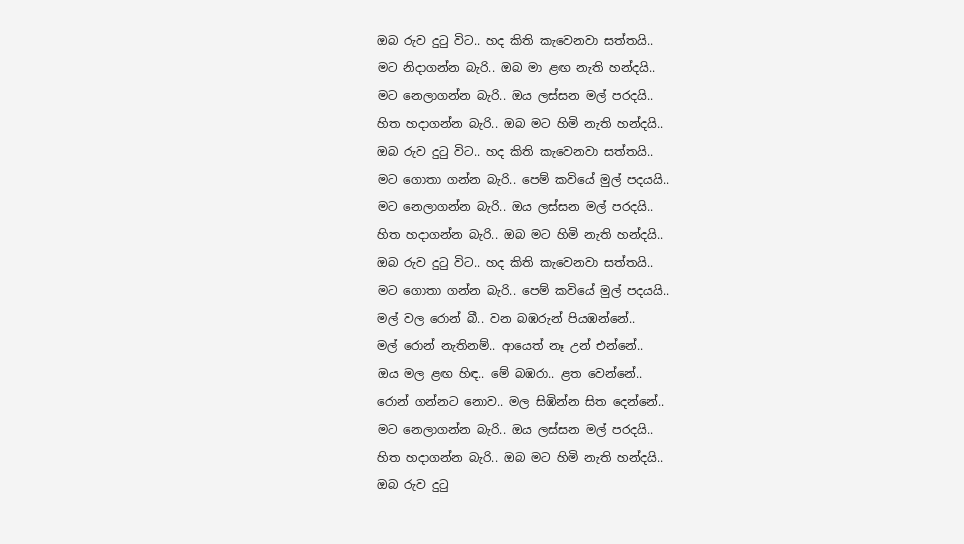ඔබ රුව දුටු විට.. හද කිති කැවෙනවා සත්තයි..
මට නිදාගන්න බැරි.. ඔබ මා ළඟ නැති හන්දයි..
මට නෙලාගන්න බැරි.. ඔය ලස්සන මල් පරදයි..
හිත හදාගන්න බැරි.. ඔබ මට හිමි නැති හන්දයි..
ඔබ රුව දුටු විට.. හද කිති කැවෙනවා සත්තයි..
මට ගොතා ගන්න බැරි.. පෙම් කවියේ මුල් පදයයි..
මට නෙලාගන්න බැරි.. ඔය ලස්සන මල් පරදයි..
හිත හදාගන්න බැරි.. ඔබ මට හිමි නැති හන්දයි..
ඔබ රුව දුටු විට.. හද කිති කැවෙනවා සත්තයි..
මට ගොතා ගන්න බැරි.. පෙම් කවියේ මුල් පදයයි..
මල් වල රොන් බී.. වන බඹරුන් පියඹන්නේ..
මල් රොන් නැතිනම්.. ආයෙත් නෑ උන් එන්නේ..
ඔය මල ළඟ හිඳ.. මේ බඹරා.. ළත වෙන්නේ..
රොන් ගන්නට නොව.. මල සිඹින්න සිත දෙන්නේ..
මට නෙලාගන්න බැරි.. ඔය ලස්සන මල් පරදයි..
හිත හදාගන්න බැරි.. ඔබ මට හිමි නැති හන්දයි..
ඔබ රුව දුටු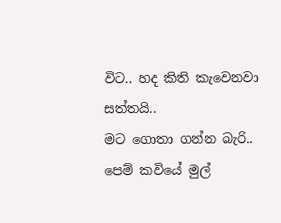විට.. හද කිති කැවෙනවා සත්තයි..
මට ගොතා ගන්න බැරි.. පෙම් කවියේ මුල්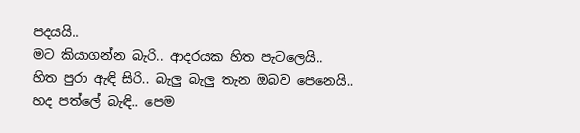පදයයි..
මට කියාගන්න බැරි.. ආදරයක හිත පැටලෙයි..
හිත පුරා ඇඳි සිරි.. බැලු බැලු තැන ඔබව පෙනෙයි..
හද පත්ලේ බැඳි.. පෙම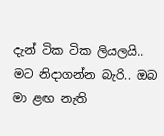දැන් ටික ටික ලියලයි..
මට නිදාගන්න බැරි.. ඔබ මා ළඟ නැති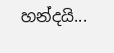හන්දයි...